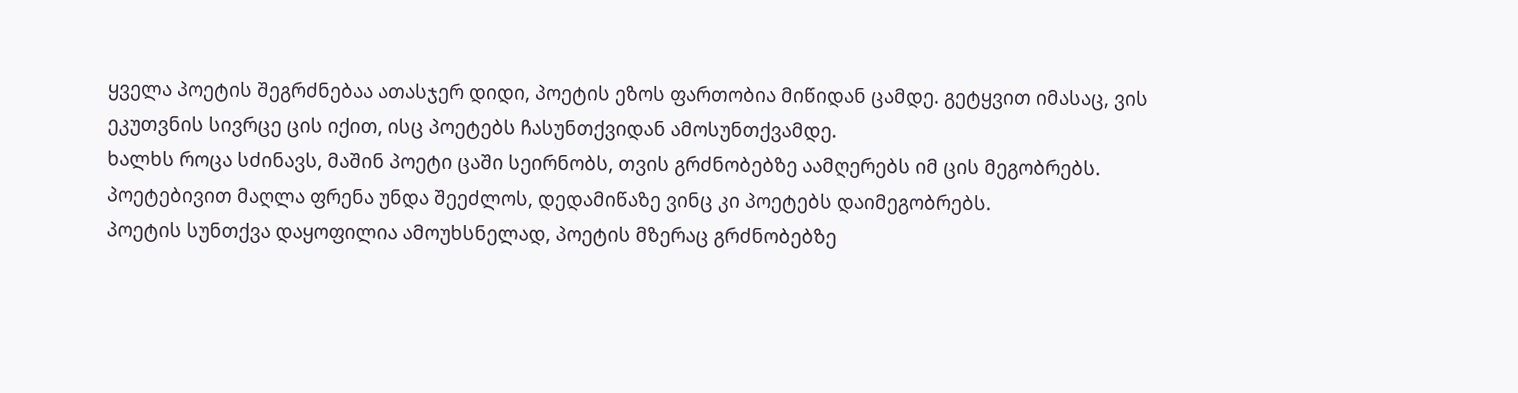ყველა პოეტის შეგრძნებაა ათასჯერ დიდი, პოეტის ეზოს ფართობია მიწიდან ცამდე. გეტყვით იმასაც, ვის ეკუთვნის სივრცე ცის იქით, ისც პოეტებს ჩასუნთქვიდან ამოსუნთქვამდე.
ხალხს როცა სძინავს, მაშინ პოეტი ცაში სეირნობს, თვის გრძნობებზე აამღერებს იმ ცის მეგობრებს. პოეტებივით მაღლა ფრენა უნდა შეეძლოს, დედამიწაზე ვინც კი პოეტებს დაიმეგობრებს.
პოეტის სუნთქვა დაყოფილია ამოუხსნელად, პოეტის მზერაც გრძნობებზე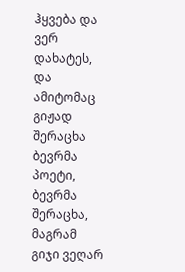ჰყვება და ვერ დახატეს, და ამიტომაც გიჟად შერაცხა ბევრმა პოეტი, ბევრმა შერაცხა, მაგრამ გიჯი ვეღარ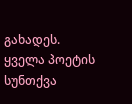გახადეს.
ყველა პოეტის სუნთქვა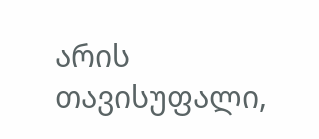არის თავისუფალი,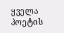ყველა პოეტის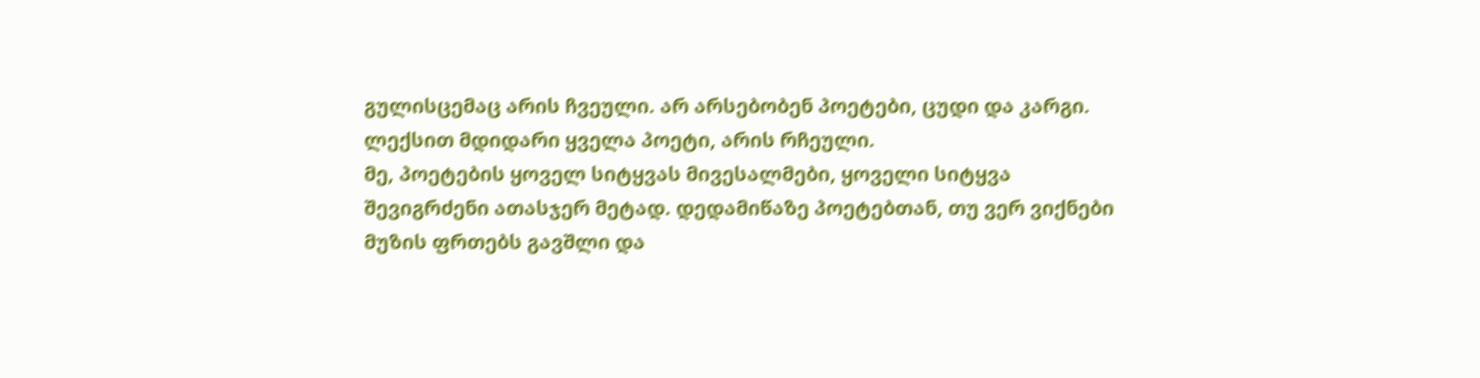გულისცემაც არის ჩვეული. არ არსებობენ პოეტები, ცუდი და კარგი. ლექსით მდიდარი ყველა პოეტი, არის რჩეული.
მე, პოეტების ყოველ სიტყვას მივესალმები, ყოველი სიტყვა შევიგრძენი ათასჯერ მეტად. დედამიწაზე პოეტებთან, თუ ვერ ვიქნები მუზის ფრთებს გავშლი და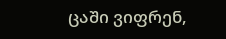ცაში ვიფრენ,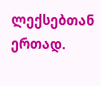ლექსებთან ერთად.